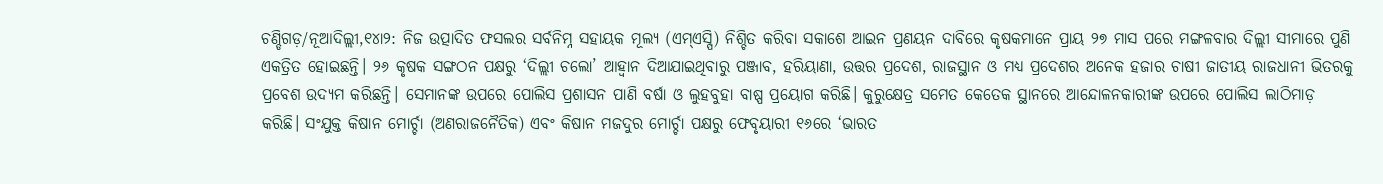ଚଣ୍ଡିଗଡ଼/ନୂଆଦିଲ୍ଲୀ,୧୪ା୨: ନିଜ ଉତ୍ପାଦିତ ଫସଲର ସର୍ବନିମ୍ନ ସହାୟକ ମୂଲ୍ୟ (ଏମ୍ଏସ୍ପି) ନିଶ୍ଚିତ କରିବା ସକାଶେ ଆଇନ ପ୍ରଣୟନ ଦାବିରେ କୃଷକମାନେ ପ୍ରାୟ ୨୭ ମାସ ପରେ ମଙ୍ଗଳବାର ଦିଲ୍ଲୀ ସୀମାରେ ପୁଣି ଏକତ୍ରିତ ହୋଇଛନ୍ତି। ୨୬ କୃଷକ ସଙ୍ଗଠନ ପକ୍ଷରୁ ‘ଦିଲ୍ଲୀ ଚଲୋ’ ଆହ୍ବାନ ଦିଆଯାଇଥିବାରୁ ପଞ୍ଜାବ, ହରିୟାଣା, ଉତ୍ତର ପ୍ରଦେଶ, ରାଜସ୍ଥାନ ଓ ମଧ୍ୟ ପ୍ରଦେଶର ଅନେକ ହଜାର ଚାଷୀ ଜାତୀୟ ରାଜଧାନୀ ଭିତରକୁ ପ୍ରବେଶ ଉଦ୍ୟମ କରିଛନ୍ତି। ସେମାନଙ୍କ ଉପରେ ପୋଲିସ ପ୍ରଶାସନ ପାଣି ବର୍ଷା ଓ ଲୁହବୁହା ବାଷ୍ପ ପ୍ରୟୋଗ କରିଛି। କୁରୁକ୍ଷେତ୍ର ସମେତ କେତେକ ସ୍ଥାନରେ ଆନ୍ଦୋଳନକାରୀଙ୍କ ଉପରେ ପୋଲିସ ଲାଠିମାଡ଼ କରିଛି। ସଂଯୁକ୍ତ କିଷାନ ମୋର୍ଚ୍ଚା (ଅଣରାଜନୈତିକ) ଏବଂ କିଷାନ ମଜଦୁର ମୋର୍ଚ୍ଚା ପକ୍ଷରୁ ଫେବୃୟାରୀ ୧୬ରେ ‘ଭାରତ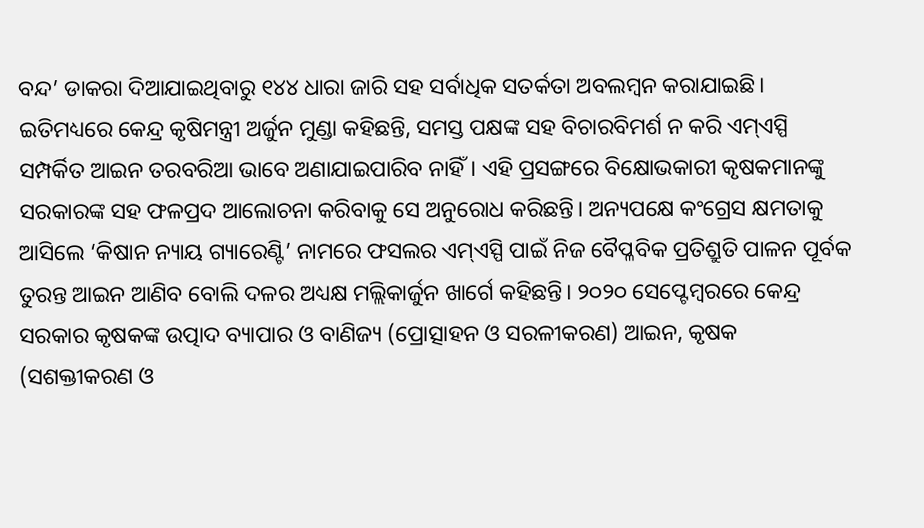ବନ୍ଦ’ ଡାକରା ଦିଆଯାଇଥିବାରୁ ୧୪୪ ଧାରା ଜାରି ସହ ସର୍ବାଧିକ ସତର୍କତା ଅବଲମ୍ବନ କରାଯାଇଛି। ଇତିମଧ୍ୟରେ କେନ୍ଦ୍ର କୃଷିମନ୍ତ୍ରୀ ଅର୍ଜୁନ ମୁଣ୍ଡା କହିଛନ୍ତି, ସମସ୍ତ ପକ୍ଷଙ୍କ ସହ ବିଚାରବିମର୍ଶ ନ କରି ଏମ୍ଏସ୍ପି ସମ୍ପର୍କିତ ଆଇନ ତରବରିଆ ଭାବେ ଅଣାଯାଇପାରିବ ନାହିଁ। ଏହି ପ୍ରସଙ୍ଗରେ ବିକ୍ଷୋଭକାରୀ କୃଷକମାନଙ୍କୁ ସରକାରଙ୍କ ସହ ଫଳପ୍ରଦ ଆଲୋଚନା କରିବାକୁ ସେ ଅନୁରୋଧ କରିଛନ୍ତି। ଅନ୍ୟପକ୍ଷେ କଂଗ୍ରେସ କ୍ଷମତାକୁ ଆସିଲେ ‘କିଷାନ ନ୍ୟାୟ ଗ୍ୟାରେଣ୍ଟି’ ନାମରେ ଫସଲର ଏମ୍ଏସ୍ପି ପାଇଁ ନିଜ ବୈପ୍ଳବିକ ପ୍ରତିଶ୍ରୁତି ପାଳନ ପୂର୍ବକ ତୁରନ୍ତ ଆଇନ ଆଣିବ ବୋଲି ଦଳର ଅଧ୍ୟକ୍ଷ ମଲ୍ଲିକାର୍ଜୁନ ଖାର୍ଗେ କହିଛନ୍ତି। ୨୦୨୦ ସେପ୍ଟେମ୍ବରରେ କେନ୍ଦ୍ର ସରକାର କୃଷକଙ୍କ ଉତ୍ପାଦ ବ୍ୟାପାର ଓ ବାଣିଜ୍ୟ (ପ୍ରୋତ୍ସାହନ ଓ ସରଳୀକରଣ) ଆଇନ, କୃଷକ (ସଶକ୍ତୀକରଣ ଓ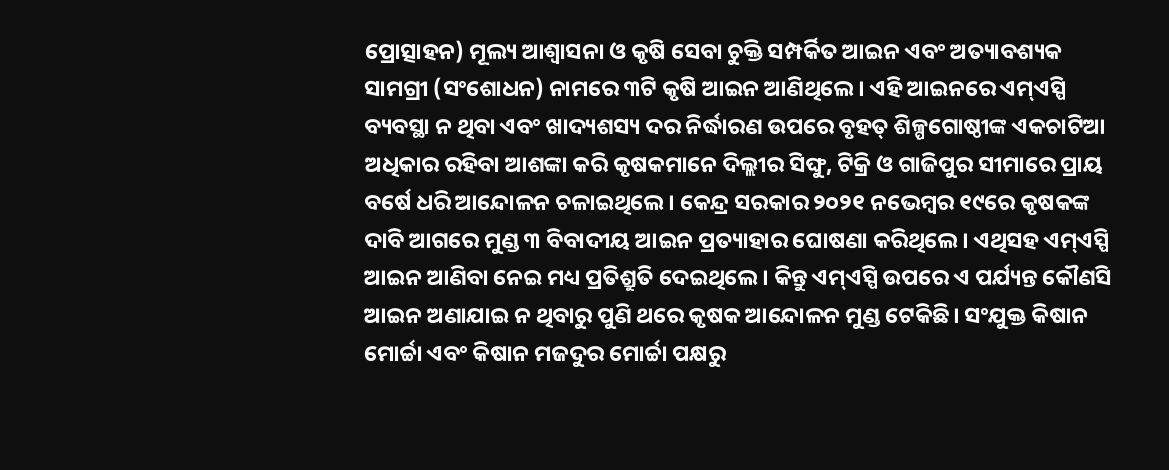ପ୍ରୋତ୍ସାହନ) ମୂଲ୍ୟ ଆଶ୍ୱାସନା ଓ କୃଷି ସେବା ଚୁକ୍ତି ସମ୍ପର୍କିତ ଆଇନ ଏବଂ ଅତ୍ୟାବଶ୍ୟକ ସାମଗ୍ରୀ (ସଂଶୋଧନ) ନାମରେ ୩ଟି କୃଷି ଆଇନ ଆଣିଥିଲେ। ଏହି ଆଇନରେ ଏମ୍ଏସ୍ପି ବ୍ୟବସ୍ଥା ନ ଥିବା ଏବଂ ଖାଦ୍ୟଶସ୍ୟ ଦର ନିର୍ଦ୍ଧାରଣ ଉପରେ ବୃହତ୍ ଶିଳ୍ପଗୋଷ୍ଠୀଙ୍କ ଏକଚାଟିଆ ଅଧିକାର ରହିବା ଆଶଙ୍କା କରି କୃଷକମାନେ ଦିଲ୍ଲୀର ସିଙ୍ଘୁ, ଟିକ୍ରି ଓ ଗାଜିପୁର ସୀମାରେ ପ୍ରାୟ ବର୍ଷେ ଧରି ଆନ୍ଦୋଳନ ଚଳାଇଥିଲେ। କେନ୍ଦ୍ର ସରକାର ୨୦୨୧ ନଭେମ୍ବର ୧୯ରେ କୃଷକଙ୍କ ଦାବି ଆଗରେ ମୁଣ୍ଡ ୩ ବିବାଦୀୟ ଆଇନ ପ୍ରତ୍ୟାହାର ଘୋଷଣା କରିଥିଲେ। ଏଥିସହ ଏମ୍ଏସ୍ପି ଆଇନ ଆଣିବା ନେଇ ମଧ୍ୟ ପ୍ରତିଶ୍ରୁତି ଦେଇଥିଲେ। କିନ୍ତୁ ଏମ୍ଏସ୍ପି ଉପରେ ଏ ପର୍ଯ୍ୟନ୍ତ କୌଣସି ଆଇନ ଅଣାଯାଇ ନ ଥିବାରୁ ପୁଣି ଥରେ କୃଷକ ଆନ୍ଦୋଳନ ମୁଣ୍ଡ ଟେକିଛି। ସଂଯୁକ୍ତ କିଷାନ ମୋର୍ଚ୍ଚା ଏବଂ କିଷାନ ମଜଦୁର ମୋର୍ଚ୍ଚା ପକ୍ଷରୁ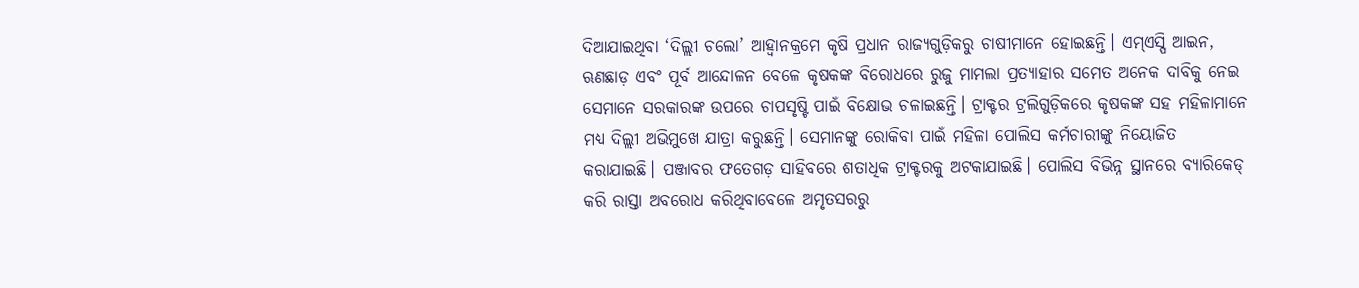ଦିଆଯାଇଥିବା ‘ଦିଲ୍ଲୀ ଚଲୋ’ ଆହ୍ବାନକ୍ରମେ କୃଷି ପ୍ରଧାନ ରାଜ୍ୟଗୁଡ଼ିକରୁ ଚାଷୀମାନେ ହୋଇଛନ୍ତି। ଏମ୍ଏସ୍ପି ଆଇନ, ଋଣଛାଡ଼ ଏବଂ ପୂର୍ବ ଆନ୍ଦୋଳନ ବେଳେ କୃଷକଙ୍କ ବିରୋଧରେ ରୁଜୁ ମାମଲା ପ୍ରତ୍ୟାହାର ସମେତ ଅନେକ ଦାବିକୁ ନେଇ ସେମାନେ ସରକାରଙ୍କ ଉପରେ ଚାପସୃଷ୍ଟି ପାଇଁ ବିକ୍ଷୋଭ ଚଳାଇଛନ୍ତି। ଟ୍ରାକ୍ଟର ଟ୍ରଲିଗୁଡ଼ିକରେ କୃଷକଙ୍କ ସହ ମହିଳାମାନେ ମଧ୍ୟ ଦିଲ୍ଲୀ ଅଭିମୁଖେ ଯାତ୍ରା କରୁଛନ୍ତି। ସେମାନଙ୍କୁ ରୋକିବା ପାଇଁ ମହିଳା ପୋଲିସ କର୍ମଚାରୀଙ୍କୁ ନିୟୋଜିତ କରାଯାଇଛି। ପଞ୍ଜାବର ଫତେଗଡ଼ ସାହିବରେ ଶତାଧିକ ଟ୍ରାକ୍ଟରକୁ ଅଟକାଯାଇଛି। ପୋଲିସ ବିଭିନ୍ନ ସ୍ଥାନରେ ବ୍ୟାରିକେଡ୍ କରି ରାସ୍ତା ଅବରୋଧ କରିଥିବାବେଳେ ଅମୃତସରରୁ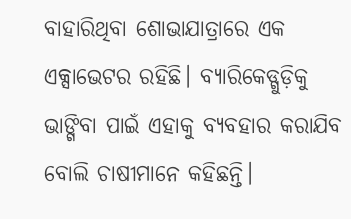ବାହାରିଥିବା ଶୋଭାଯାତ୍ରାରେ ଏକ ଏକ୍ସାଭେଟର ରହିଛି। ବ୍ୟାରିକେଡ୍ଗୁଡ଼ିକୁ ଭାଙ୍ଗିବା ପାଇଁ ଏହାକୁ ବ୍ୟବହାର କରାଯିବ ବୋଲି ଚାଷୀମାନେ କହିଛନ୍ତି।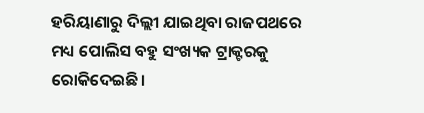ହରିୟାଣାରୁ ଦିଲ୍ଲୀ ଯାଇଥିବା ରାଜପଥରେ ମଧ୍ୟ ପୋଲିସ ବହୁ ସଂଖ୍ୟକ ଟ୍ରାକ୍ଟରକୁ ରୋକିଦେଇଛି।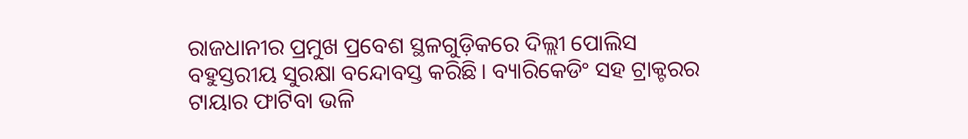ରାଜଧାନୀର ପ୍ରମୁଖ ପ୍ରବେଶ ସ୍ଥଳଗୁଡ଼ିକରେ ଦିଲ୍ଲୀ ପୋଲିସ ବହୁସ୍ତରୀୟ ସୁରକ୍ଷା ବନ୍ଦୋବସ୍ତ କରିଛି। ବ୍ୟାରିକେଡିଂ ସହ ଟ୍ରାକ୍ଟରର ଟାୟାର ଫାଟିବା ଭଳି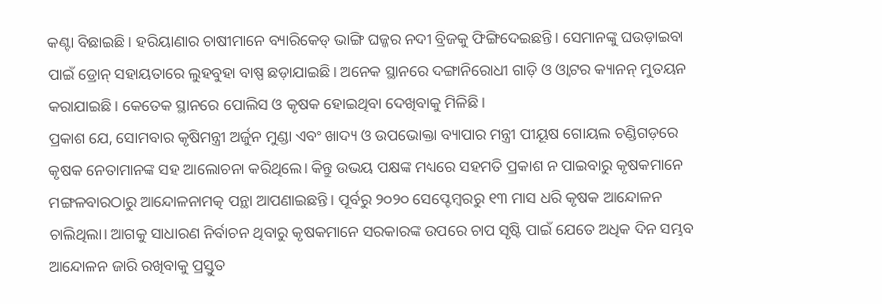କଣ୍ଟା ବିଛାଇଛି। ହରିୟାଣାର ଚାଷୀମାନେ ବ୍ୟାରିକେଡ୍ ଭାଙ୍ଗି ଘଜ୍ଜର ନଦୀ ବ୍ରିଜକୁ ଫିଙ୍ଗିଦେଇଛନ୍ତି। ସେମାନଙ୍କୁ ଘଉଡ଼ାଇବା ପାଇଁ ଡ୍ରୋନ୍ ସହାୟତାରେ ଲୁହବୁହା ବାଷ୍ପ ଛଡ଼ାଯାଇଛି। ଅନେକ ସ୍ଥାନରେ ଦଙ୍ଗାନିରୋଧୀ ଗାଡ଼ି ଓ ଓ୍ବାଟର କ୍ୟାନନ୍ ମୁତୟନ କରାଯାଇଛି। କେତେକ ସ୍ଥାନରେ ପୋଲିସ ଓ କୃଷକ ହୋଇଥିବା ଦେଖିବାକୁ ମିଳିଛି।
ପ୍ରକାଶ ଯେ, ସୋମବାର କୃଷିମନ୍ତ୍ରୀ ଅର୍ଜୁନ ମୁଣ୍ଡା ଏବଂ ଖାଦ୍ୟ ଓ ଉପଭୋକ୍ତା ବ୍ୟାପାର ମନ୍ତ୍ରୀ ପୀୟୂଷ ଗୋୟଲ ଚଣ୍ଡିଗଡ଼ରେ କୃଷକ ନେତାମାନଙ୍କ ସହ ଆଲୋଚନା କରିଥିଲେ। କିନ୍ତୁ ଉଭୟ ପକ୍ଷଙ୍କ ମଧ୍ୟରେ ସହମତି ପ୍ରକାଶ ନ ପାଇବାରୁ କୃଷକମାନେ ମଙ୍ଗଳବାରଠାରୁ ଆନ୍ଦୋଳନାମତ୍କ ପନ୍ଥା ଆପଣାଇଛନ୍ତି। ପୂର୍ବରୁ ୨୦୨୦ ସେପ୍ଟେମ୍ବରରୁ ୧୩ ମାସ ଧରି କୃଷକ ଆନ୍ଦୋଳନ ଚାଲିଥିଲା। ଆଗକୁ ସାଧାରଣ ନିର୍ବାଚନ ଥିବାରୁ କୃଷକମାନେ ସରକାରଙ୍କ ଉପରେ ଚାପ ସୃଷ୍ଟି ପାଇଁ ଯେତେ ଅଧିକ ଦିନ ସମ୍ଭବ ଆନ୍ଦୋଳନ ଜାରି ରଖିବାକୁ ପ୍ରସ୍ତୁତ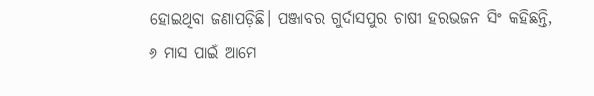ହୋଇଥିବା ଜଣାପଡ଼ିଛି। ପଞ୍ଜାବର ଗୁର୍ଦାସପୁର ଚାଷୀ ହରଭଜନ ସିଂ କହିଛନ୍ତି, ୬ ମାସ ପାଇଁ ଆମେ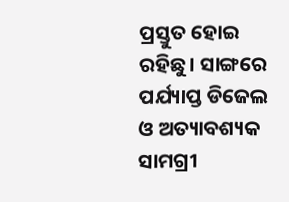ପ୍ରସ୍ତୁତ ହୋଇ ରହିଛୁ। ସାଙ୍ଗରେ ପର୍ଯ୍ୟାପ୍ତ ଡିଜେଲ ଓ ଅତ୍ୟାବଶ୍ୟକ ସାମଗ୍ରୀ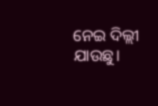ନେଇ ଦିଲ୍ଲୀ ଯାଉଛୁ।